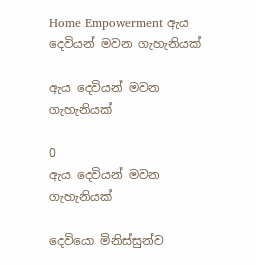Home Empowerment ඇය දෙවියන් මවන ගැහැනියක්

ඇය දෙවියන් මවන ගැහැනියක්

0
ඇය දෙවියන් මවන ගැහැනියක්

දෙවියො මිනිස්සුන්ව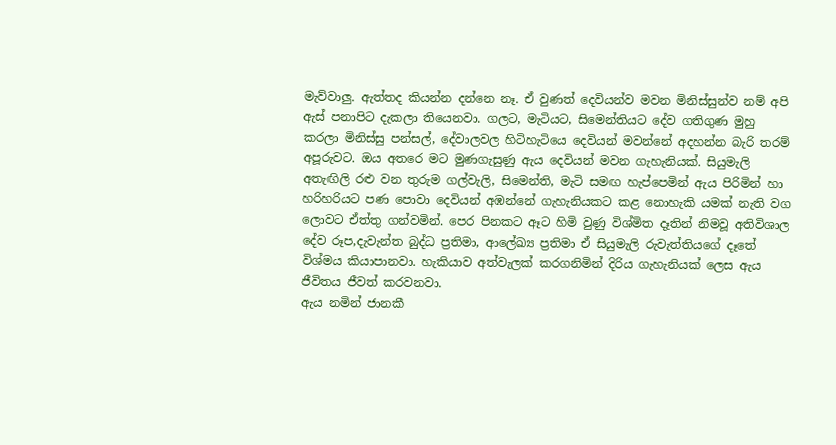මැව්වාලු. ඇත්තද කියන්න දන්නෙ නෑ. ඒ වුණත් දෙවියන්ව මවන මිනිස්සුන්ව නම් අපි ඇස් පනාපිට දැකලා තියෙනවා. ගලට, මැටියට, සිමෙන්තියට දේව ගතිගුණ මුහු කරලා මිනිස්සු පන්සල්, දේවාලවල හිටිහැටියෙ දෙවියන් මවන්නේ අදහන්න බැරි තරම් අපූරුවට. ඔය අතරෙ මට මුණගැසුණු ඇය දෙවියන් මවන ගැහැනියක්. සියුමැලි අතැඟිලි රළු වන තුරුම ගල්වැලි, සිමෙන්ති, මැටි සමඟ හැප්පෙමින් ඇය පිරිමින් හා හරිහරියට පණ පොවා දෙවියන් අඹන්නේ ගැහැනියකට කළ නොහැකි යමක් නැති වග ලොවට ඒත්තු ගන්වමින්. පෙර පිනකට ඈට හිමි වුණු විශ්මිත දෑතින් නිමවූ අතිවිශාල දේව රූප,දැවැන්ත බුද්ධ ප්‍රතිමා, ආලේඛ්‍ය ප්‍රතිමා ඒ සියුමැලි රුවැත්තියගේ දෑතේ විශ්මය කියාපානවා. හැකියාව අත්වැලක් කරගනිමින් දිරිය ගැහැනියක් ලෙස ඇය ජීවිතය ජීවත් කරවනවා.
ඇය නමින් ජානකී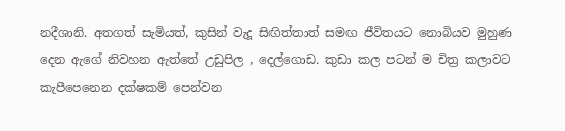නදීශානි. අතගත් සැමියත්, කුසින් වැදූ සිඟිත්තාත් සමඟ ජීවිතයට නොබියව මුහුණ දෙන ඇගේ නිවහන ඇත්තේ උඩුපිල , දෙල්ගොඩ. කුඩා කල පටන් ම චිත්‍ර කලාවට කැපීපෙනෙන දක්ෂකම් පෙන්වන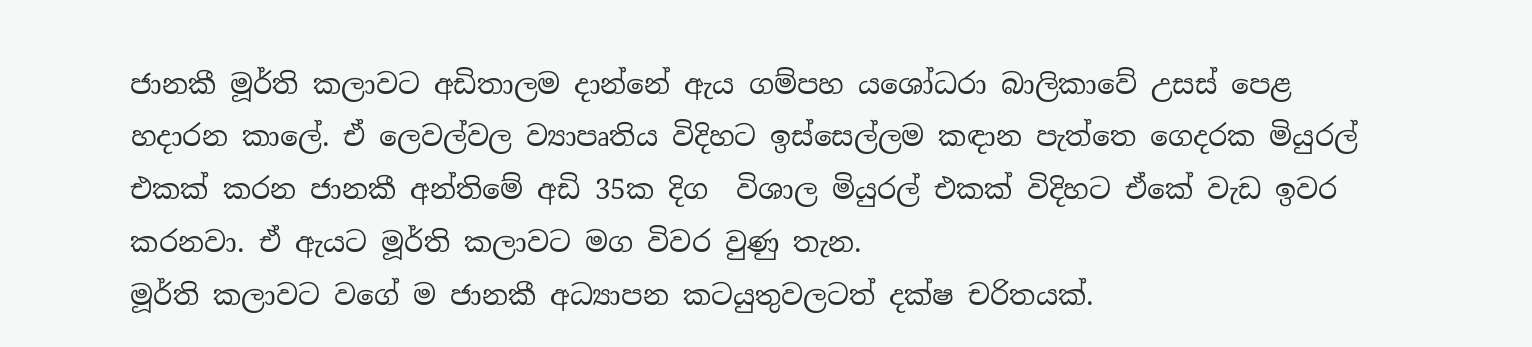ජානකී මූර්ති කලාවට අඩිතාලම දාන්නේ ඇය ගම්පහ යශෝධරා බාලිකාවේ උසස් පෙළ හදාරන කාලේ. ඒ ලෙවල්වල ව්‍යාපෘතිය විදිහට ඉස්සෙල්ලම කඳාන පැත්තෙ ගෙදරක මියුරල් එකක් කරන ජානකී අන්තිමේ අඩි 35ක දිග  විශාල මියුරල් එකක් විදිහට ඒකේ වැඩ ඉවර කරනවා. ඒ ඇයට මූර්ති කලාවට මග විවර වුණු තැන.
මූර්ති කලාවට වගේ ම ජානකී අධ්‍යාපන කටයුතුවලටත් දක්ෂ චරිතයක්.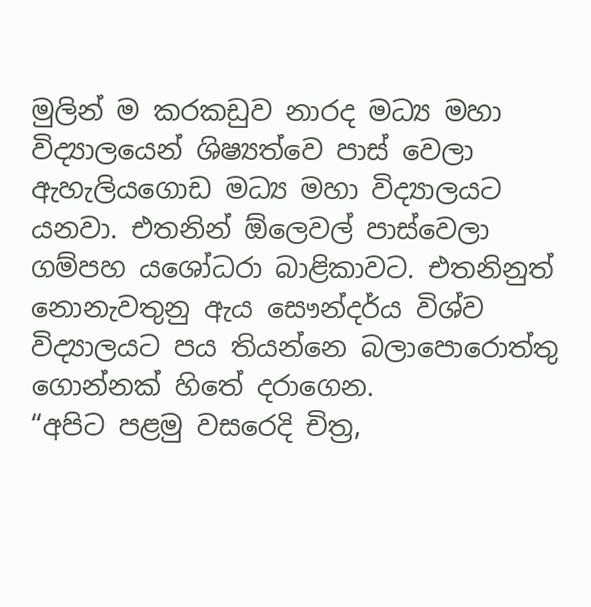මුලින් ම කරකඩුව නාරද මධ්‍ය මහා විද්‍යාලයෙන් ශිෂ්‍යත්වෙ පාස් වෙලා ඇහැලියගොඩ මධ්‍ය මහා විද්‍යාලයට යනවා. එතනින් ඕලෙවල් පාස්වෙලා ගම්පහ යශෝධරා බාළිකාවට. එතනිනුත් නොනැවතුනු ඇය සෞන්දර්ය විශ්ව විද්‍යාලයට පය තියන්නෙ බලාපොරොත්තු ගොන්නක් හිතේ දරාගෙන.
“අපිට පළමු වසරෙදි චිත්‍ර,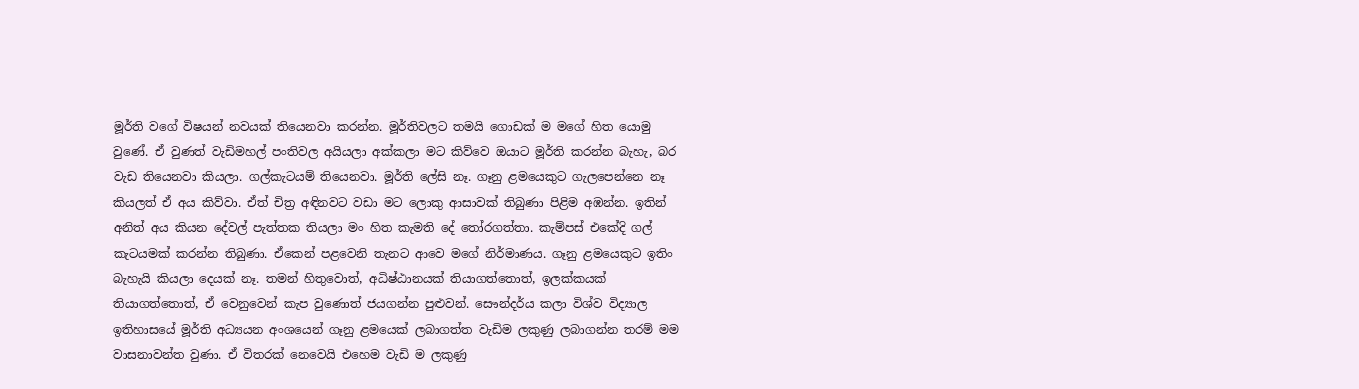මූර්ති වගේ විෂයන් නවයක් තියෙනවා කරන්න. මූර්තිවලට තමයි ගොඩක් ම මගේ හිත යොමු වුණේ. ඒ වුණත් වැඩිමහල් පංතිවල අයියලා අක්කලා මට කිව්වෙ ඔයාට මූර්ති කරන්න බැහැ, බර වැඩ තියෙනවා කියලා. ගල්කැටයම් තියෙනවා. මූර්ති ලේසි නෑ. ගෑනු ළමයෙකුට ගැලපෙන්නෙ නෑ කියලත් ඒ අය කිව්වා. ඒත් චිත්‍ර අඳිනවට වඩා මට ලොකු ආසාවක් තිබුණා පිළිම අඹන්න. ඉතින් අනිත් අය කියන දේවල් පැත්තක තියලා මං හිත කැමති දේ තෝරගත්තා. කැම්පස් එකේදි ගල් කැටයමක් කරන්න තිබුණා. ඒකෙන් පළවෙනි තැනට ආවෙ මගේ නිර්මාණය. ගෑනු ළමයෙකුට ඉතිං බැහැයි කියලා දෙයක් නෑ. තමන් හිතුවොත්, අධිෂ්ඨානයක් තියාගත්තොත්, ඉලක්කයක් තියාගත්තොත්, ඒ වෙනුවෙන් කැප වුණොත් ජයගන්න පුළුවන්. සෞන්දර්ය කලා විශ්ව විද්‍යාල ඉතිහාසයේ මූර්ති අධ්‍යයන අංශයෙන් ගෑනු ළමයෙක් ලබාගත්ත වැඩිම ලකුණු ලබාගන්න තරම් මම වාසනාවන්ත වුණා. ඒ විතරක් නෙවෙයි එහෙම වැඩි ම ලකුණු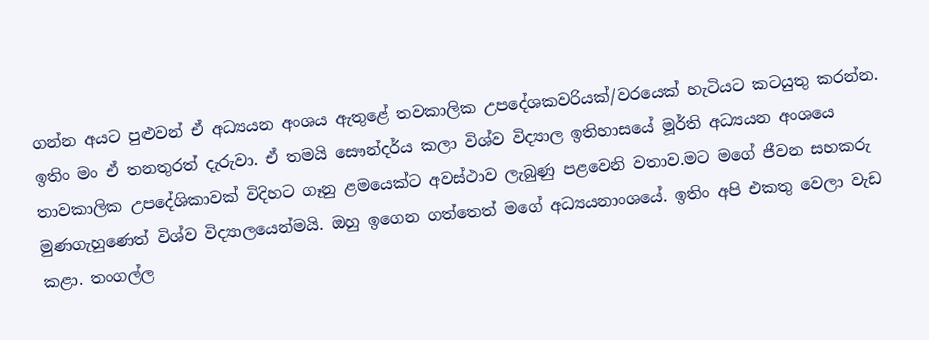ගන්න අයට පුළුවන් ඒ අධ්‍යයන අංශය ඇතුළේ තවකාලික උපදේශකවරියක්/වරයෙක් හැටියට කටයුතු කරන්න. ඉතිං මං ඒ තනතුරත් දැරුවා. ඒ තමයි සෞන්දර්ය කලා විශ්ව විද්‍යාල ඉතිහාසයේ මූර්ති අධ්‍යයන අංශයෙ තාවකාලික උපදේශිකාවක් විදිහට ගෑනු ළමයෙක්ට අවස්ථාව ලැබුණු පළවෙනි වතාව.මට මගේ ජීවන සහකරු මුණගැහුණෙත් විශ්ව විද්‍යාලයෙන්මයි. ඔහු ඉගෙන ගත්තෙත් මගේ අධ්‍යයනාංශයේ. ඉතිං අපි එකතු වෙලා වැඩ කළා. තංගල්ල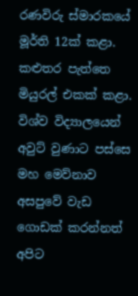රණවිරු ස්මාරකයේ මූර්ති 12ක් කළා. කළුතර පැත්තෙ මියුරල් එකක් කළා. විශ්ව විද්‍යාලයෙන් අවුට් වුණාට පස්සෙ මහ මෙව්නාව අසපුවේ වැඩ ගොඩක් කරන්නත් අපිට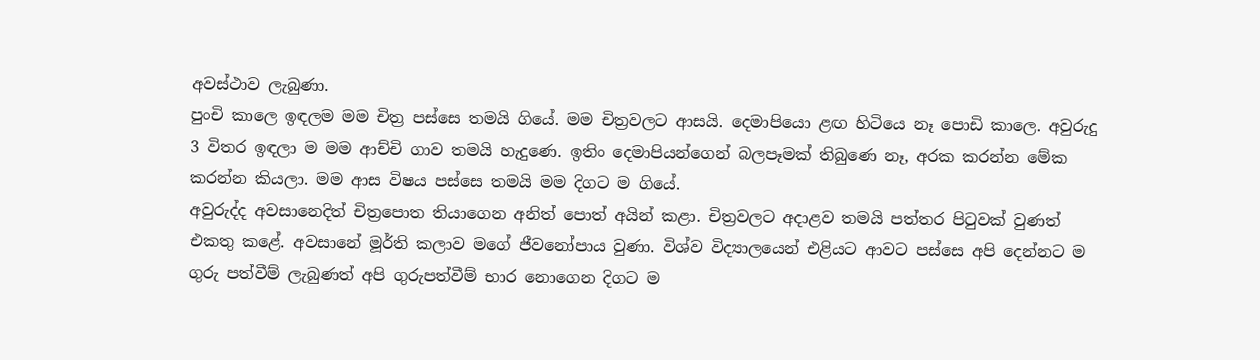අවස්ථාව ලැබුණා.
පුංචි කාලෙ ඉඳලම මම චිත්‍ර පස්සෙ තමයි ගියේ. මම චිත්‍රවලට ආසයි. දෙමාපියො ළඟ හිටියෙ නෑ පොඩි කාලෙ. අවුරුදු 3 විතර ඉඳලා ම මම ආච්චි ගාව තමයි හැදුණෙ. ඉතිං දෙමාපියන්ගෙන් බලපෑමක් තිබුණෙ නෑ, අරක කරන්න මේක කරන්න කියලා. මම ආස විෂය පස්සෙ තමයි මම දිගට ම ගියේ.
අවුරුද්ද අවසානෙදිත් චිත්‍රපොත තියාගෙන අනිත් පොත් අයින් කළා. චිත්‍රවලට අදාළව තමයි පත්තර පිටුවක් වුණත් එකතු කළේ. අවසානේ මූර්ති කලාව මගේ ජීවනෝපාය වුණා. විශ්ව විද්‍යාලයෙන් එළියට ආවට පස්සෙ අපි දෙන්නට ම ගුරු පත්වීම් ලැබුණත් අපි ගුරුපත්වීම් භාර නොගෙන දිගට ම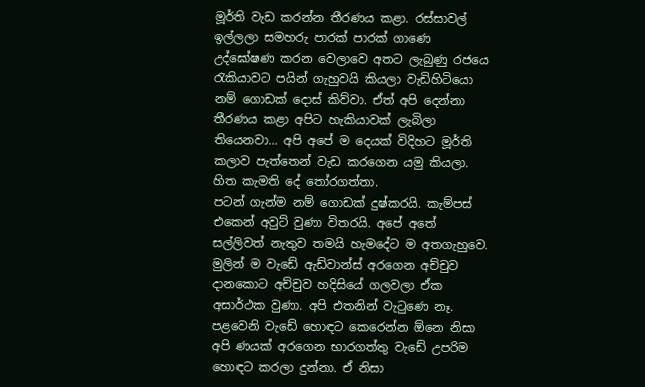මූර්ති වැඩ කරන්න තීරණය කළා. රස්සාවල් ඉල්ලලා සමහරු පාරක් පාරක් ගාණෙ උද්ඝෝෂණ කරන වෙලාවෙ අතට ලැබුණු රජයෙ රැකියාවට පයින් ගැහුවයි කියලා වැඩිහිටියො නම් ගොඩක් දොස් කිව්වා. ඒත් අපි දෙන්නා තීරණය කළා අපිට හැකියාවක් ලැබිලා තියෙනවා… අපි අපේ ම දෙයක් විදිහට මූර්ති කලාව පැත්තෙන් වැඩ කරගෙන යමු කියලා. හිත කැමති දේ තෝරගත්තා.
පටන් ගැන්ම නම් ගොඩක් දුෂ්කරයි. කැම්පස් එකෙන් අවුට් වුණා විතරයි. අපේ අතේ සල්ලිවත් නැතුව තමයි හැමදේට ම අතගැහුවෙ. මුලින් ම වැඩේ ඇඩ්වාන්ස් අරගෙන අච්චුව දානකොට අච්චුව හදිසියේ ගලවලා ඒක අසාර්ථක වුණා. අපි එතනින් වැටුණෙ නෑ. පළවෙනි වැඩේ හොඳට කෙරෙන්න ඕනෙ නිසා අපි ණයක් අරගෙන භාරගත්තු වැඩේ උපරිම හොඳට කරලා දුන්නා. ඒ නිසා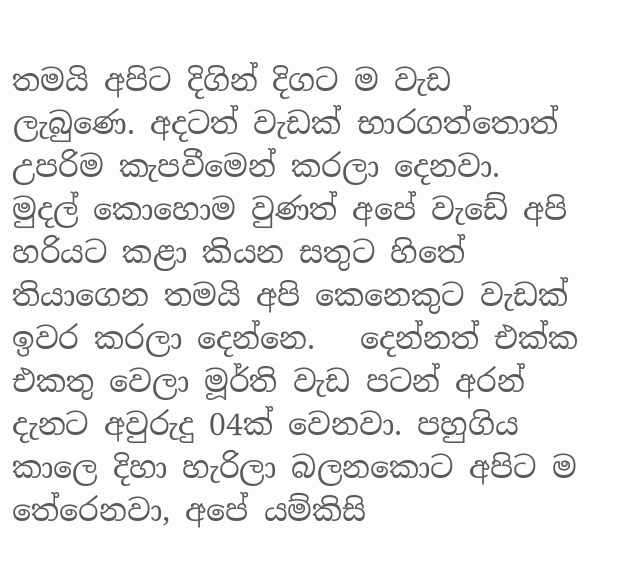තමයි අපිට දිගින් දිගට ම වැඩ ලැබුණෙ. අදටත් වැඩක් භාරගත්තොත් උපරිම කැපවීමෙන් කරලා දෙනවා. මුදල් කොහොම වුණත් අපේ වැඩේ අපි හරියට කළා කියන සතුට හිතේ තියාගෙන තමයි අපි කෙනෙකුට වැඩක් ඉවර කරලා දෙන්නෙ.   දෙන්නත් එක්ක එකතු වෙලා මූර්ති වැඩ පටන් අරන් දැනට අවුරුදු 04ක් වෙනවා. පහුගිය කාලෙ දිහා හැරිලා බලනකොට අපිට ම තේරෙනවා, අපේ යම්කිසි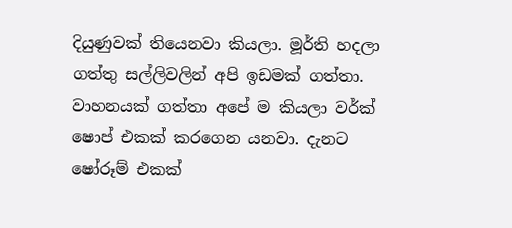දියුණුවක් තියෙනවා කියලා. මූර්ති හදලා ගත්තු සල්ලිවලින් අපි ඉඩමක් ගත්තා. වාහනයක් ගත්තා අපේ ම කියලා වර්ක් ෂොප් එකක් කරගෙන යනවා. දැනට ෂෝරූම් එකක්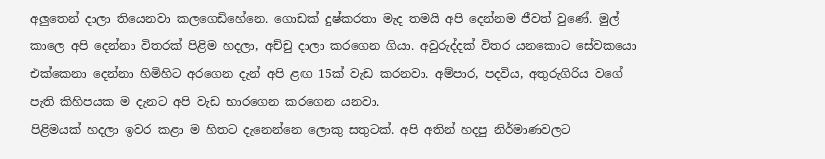අලුතෙන් දාලා තියෙනවා කලගෙඩිහේනෙ. ගොඩක් දුෂ්කරතා මැද තමයි අපි දෙන්නම ජීවත් වුණේ. මුල් කාලෙ අපි දෙන්නා විතරක් පිළිම හදලා, අච්චු දාලා කරගෙන ගියා. අවුරුද්දක් විතර යනකොට සේවකයො එක්කෙනා දෙන්නා හිමිහිට අරගෙන දැන් අපි ළඟ 15ක් වැඩ කරනවා. අම්පාර, පදවිය, අතුරුගිරිය වගේ පැති කිහිපයක ම දැනට අපි වැඩ භාරගෙන කරගෙන යනවා.
පිළිමයක් හදලා ඉවර කළා ම හිතට දැනෙන්නෙ ලොකු සතුටක්. අපි අතින් හදපු නිර්මාණවලට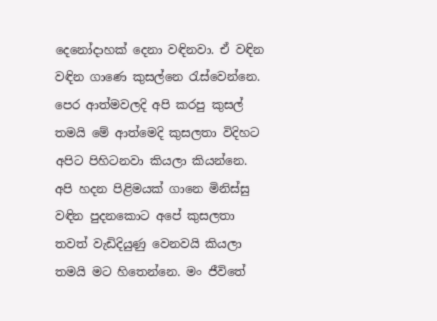දෙනෝදාහක් දෙනා වඳිනවා. ඒ වඳින වඳින ගාණෙ කුසල්නෙ රැස්වෙන්නෙ. පෙර ආත්මවලදි අපි කරපු කුසල් තමයි මේ ආත්මෙදි කුසලතා විදිහට අපිට පිහිටනවා කියලා කියන්නෙ. අපි හදන පිළිමයක් ගානෙ මිනිස්සු වඳින පුදනකොට අපේ කුසලතා තවත් වැඩිදියුණු වෙනවයි කියලා තමයි මට හිතෙන්නෙ. මං ජීවිතේ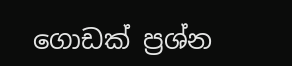ගොඩක් ප්‍රශ්න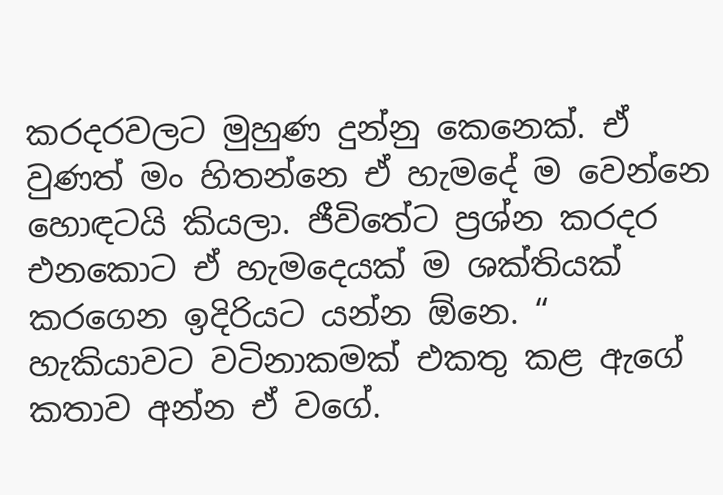කරදරවලට මුහුණ දුන්නු කෙනෙක්. ඒ වුණත් මං හිතන්නෙ ඒ හැමදේ ම වෙන්නෙ හොඳටයි කියලා. ජීවිතේට ප්‍රශ්න කරදර එනකොට ඒ හැමදෙයක් ම ශක්තියක් කරගෙන ඉදිරියට යන්න ඕනෙ. “
හැකියාවට වටිනාකමක් එකතු කළ ඇගේ කතාව අන්න ඒ වගේ.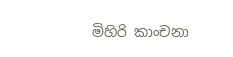මිහිරි කාංචනා